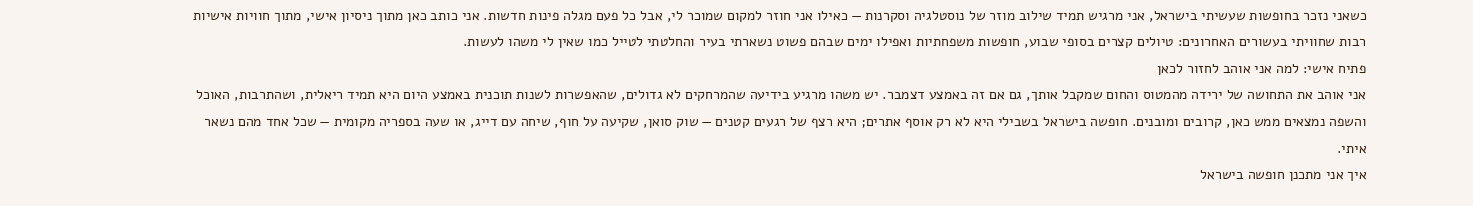כשאני נזכר בחופשות שעשיתי בישראל, אני מרגיש תמיד שילוב מוזר של נוסטלגיה וסקרנות — כאילו אני חוזר למקום שמוכר לי, אבל כל פעם מגלה פינות חדשות. אני כותב כאן מתוך ניסיון אישי, מתוך חוויות אישיות רבות שחוויתי בעשורים האחרונים: טיולים קצרים בסופי שבוע, חופשות משפחתיות ואפילו ימים שבהם פשוט נשארתי בעיר והחלטתי לטייל כמו שאין לי משהו לעשות.
פתיח אישי: למה אני אוהב לחזור לכאן
אני אוהב את התחושה של ירידה מהמטוס והחום שמקבל אותך, גם אם זה באמצע דצמבר. יש משהו מרגיע בידיעה שהמרחקים לא גדולים, שהאפשרות לשנות תוכנית באמצע היום היא תמיד ריאלית, ושהתרבות, האוכל והשפה נמצאים ממש כאן, קרובים ומובנים. חופשה בישראל בשבילי היא לא רק אוסף אתרים; היא רצף של רגעים קטנים — שוק סואן, שקיעה על חוף, שיחה עם דייג, או שעה בספריה מקומית — שכל אחד מהם נשאר איתי.
איך אני מתכנן חופשה בישראל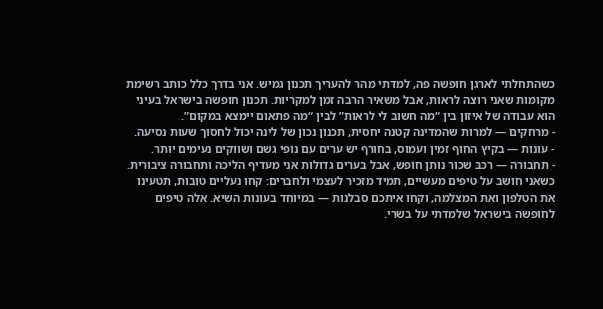כשהתחלתי לארגן חופשה פה, למדתי מהר להעריך תכנון גמיש. אני בדרך כלל כותב רשימת מקומות שאני רוצה לראות, אבל משאיר הרבה זמן למקריות. תכנון חופשה בישראל בעיני הוא עבודה של איזון בין “מה חשוב לי לראות” לבין “מה פתאום יימצא במקום”.
- מרחקים — למרות שהמדינה קטנה יחסית, תכנון נכון של לינה יכול לחסוך שעות נסיעה.
- עונות — בקיץ החוף זמין ועמוס, בחורף יש ערים עם נופי גשם ושווקים נעימים יותר.
- תחבורה — רכב שכור נותן חופש, אבל בערים גדולות אני מעדיף הליכה ותחבורה ציבורית.
כשאני חושב על טיפים מעשיים, תמיד מזכיר לעצמי ולחברים: קחו נעליים טובות, תטעינו את הטלפון ואת המצלמה, וקחו איתכם סבלנות — במיוחד בעונות השיא. אלה טיפים לחופשה בישראל שלמדתי על בשרי.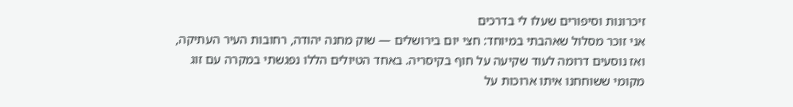זיכרונות וסיפורים שעלו לי בדרכים
אני זוכר מסלול שאהבתי במיוחד: חצי יום בירושלים — שוק מחנה יהודה, רחובות העיר העתיקה, ואז נוסעים דרומה לעוד שקיעה על חוף בקיסריה. באחד הטיולים הללו נפגשתי במקרה עם זוג מקומי ששוחחנו איתו ארוכות על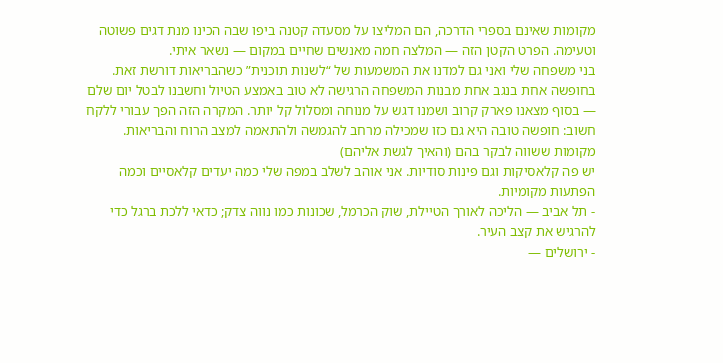מקומות שאינם בספרי הדרכה, הם המליצו על מסעדה קטנה ביפו שבה הכינו מנת דגים פשוטה וטעימה. הפרט הקטן הזה — המלצה חמה מאנשים שחיים במקום — נשאר איתי.
בני משפחה שלי ואני גם למדנו את המשמעות של “לשנות תוכנית” כשהבריאות דורשת זאת. בחופשה אחת בנגב אחת מבנות המשפחה הרגישה לא טוב באמצע הטיול וחשבנו לבטל יום שלם — בסוף מצאנו פארק קרוב ושמנו דגש על מנוחה ומסלול קל יותר. המקרה הזה הפך עבורי ללקח חשוב: חופשה טובה היא גם כזו שמכילה מרחב להגמשה ולהתאמה למצב הרוח והבריאות.
מקומות ששווה לבקר בהם (והאיך לגשת אליהם)
יש פה קלאסיקות וגם פינות סודיות. אני אוהב לשלב במפה שלי כמה יעדים קלאסיים וכמה הפתעות מקומיות.
- תל אביב — הליכה לאורך הטיילת, שוק הכרמל, שכונות כמו נווה צדק; כדאי ללכת ברגל כדי להרגיש את קצב העיר.
- ירושלים —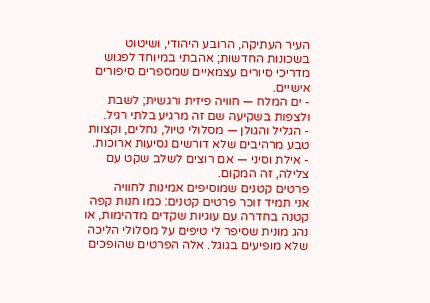העיר העתיקה, הרובע היהודי, ושיטוט בשכונות החדשות; אהבתי במיוחד לפגוש מדריכי סיורים עצמאיים שמספרים סיפורים אישיים.
- ים המלח — חוויה פיזית ורגשית; לשבת ולצפות בשקיעה שם זה מרגיע בלתי רגיל.
- הגליל והגולן — מסלולי טיול, נחלים, וקצוות טבע מרהיבים שלא דורשים נסיעות ארוכות.
- אילת וסיני — אם רוצים לשלב שקט עם צלילה, זה המקום.
פרטים קטנים שמוסיפים אמינות לחוויה
אני תמיד זוכר פרטים קטנים: כמו חנות קפה קטנה בחדרה עם עוגיות שקדים מדהימות, או נהג מונית שסיפר לי טיפים על מסלולי הליכה שלא מופיעים בגוגל. אלה הפרטים שהופכים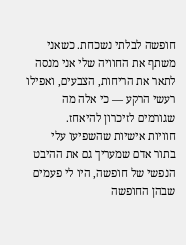חופשה לבלתי נשכחת. כשאני משתף את החוויה שלי אני מנסה לתאר את הריחות, הצבעים, ואפילו רעשי הרקע — כי אלה מה שגורמים לזיכרון להיאחז.
חוויות אישיות שהשפיעו עלי
בתור אדם שמעריך גם את ההיבט הנפשי של חופשה, היו לי פעמים שבהן החופשה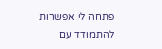פתחה לי אפשרות להתמודד עם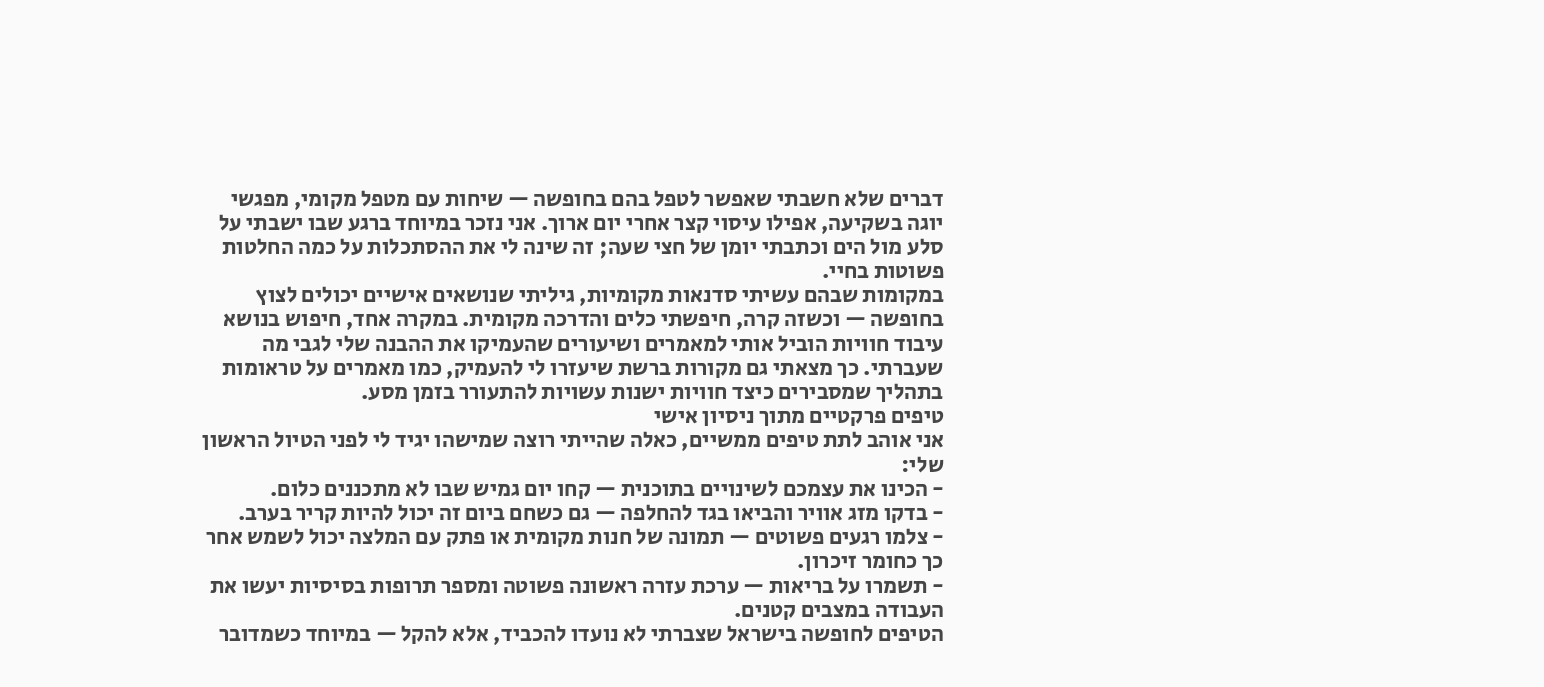דברים שלא חשבתי שאפשר לטפל בהם בחופשה — שיחות עם מטפל מקומי, מפגשי יוגה בשקיעה, אפילו עיסוי קצר אחרי יום ארוך. אני נזכר במיוחד ברגע שבו ישבתי על סלע מול הים וכתבתי יומן של חצי שעה; זה שינה לי את ההסתכלות על כמה החלטות פשוטות בחיי.
במקומות שבהם עשיתי סדנאות מקומיות, גיליתי שנושאים אישיים יכולים לצוץ בחופשה — וכשזה קרה, חיפשתי כלים והדרכה מקומית. במקרה אחד, חיפוש בנושא עיבוד חוויות הוביל אותי למאמרים ושיעורים שהעמיקו את ההבנה שלי לגבי מה שעברתי. כך מצאתי גם מקורות ברשת שיעזרו לי להעמיק, כמו מאמרים על טראומות בתהליך שמסבירים כיצד חוויות ישנות עשויות להתעורר בזמן מסע.
טיפים פרקטיים מתוך ניסיון אישי
אני אוהב לתת טיפים ממשיים, כאלה שהייתי רוצה שמישהו יגיד לי לפני הטיול הראשון שלי:
- הכינו את עצמכם לשינויים בתוכנית — קחו יום גמיש שבו לא מתכננים כלום.
- בדקו מזג אוויר והביאו בגד להחלפה — גם כשחם ביום זה יכול להיות קריר בערב.
- צלמו רגעים פשוטים — תמונה של חנות מקומית או פתק עם המלצה יכול לשמש אחר כך כחומר זיכרון.
- תשמרו על בריאות — ערכת עזרה ראשונה פשוטה ומספר תרופות בסיסיות יעשו את העבודה במצבים קטנים.
הטיפים לחופשה בישראל שצברתי לא נועדו להכביד, אלא להקל — במיוחד כשמדובר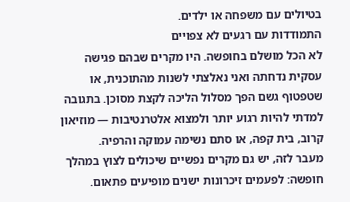בטיולים עם משפחה או ילדים.
התמודדות עם רגעים לא צפויים
לא הכל מושלם בחופשה. היו מקרים שבהם פגישה עסקית נדחתה ואני נאלצתי לשנות מהתוכנית, או שטפטוף גשם הפך מסלול הליכה לקצת מסוכן. בתגובה למדתי להיות רגוע יותר ולמצוא אלטרנטיבות — מוזיאון קרוב, בית קפה, או סתם נשימה עמוקה והרפיה.
מעבר לזה, יש גם מקרים נפשיים שיכולים לצוץ במהלך חופשה: לפעמים זיכרונות ישנים מופיעים פתאום.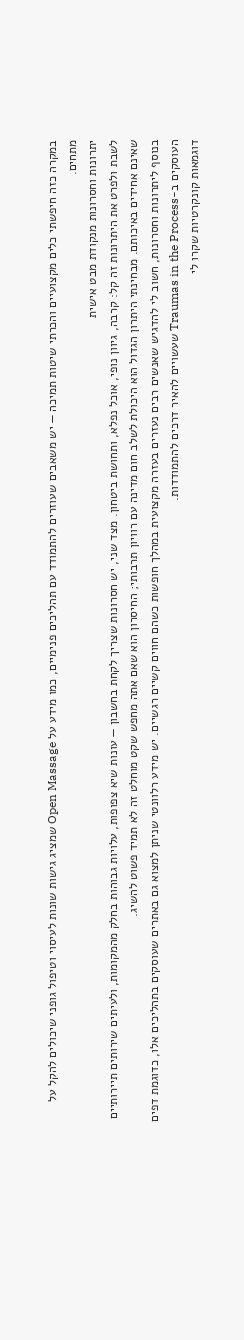במקרה כזה חיפשתי כלים מקצועיים והכרתי שיטות תמיכה — יש משאבים שעוזרים להתמודד עם תהליכים פנימיים, כמו מידע על Open Massage שמציג גישות שונות לעיסוי וטיפול גופני שיכולים להקל על מתחים.
יתרונות וחסרונות מנקודת מבט אישית
לשבת ולפרט את היתרונות זה קל: קרבה, גיוון נופי, אוכל נפלא, ותחושת ביטחון. מצד שני, יש חסרונות שצריך לקחת בחשבון — עונות שיא צפופות, עלויות גבוהות בחלק מהמקומות, ולעיתים שירותים תיירותיים שאינם אחידים באיכותם. מבחינתי היתרון הגדול הוא היכולת לשלב חום מדינה עם רוויון תרבותי; החיסרון הוא שאם אתה מחפש שקט מוחלט זה לא תמיד פשוט להשיג.
בנוסף ליתרונות וחסרונות, חשוב לי להדגיש שאנשים רבים נעזרים בעזרה מקצועית במהלך חופשות כשהם חווים קשיים רגשיים. יש מידע רלוונטי שניתן למצוא גם באתרים שעוסקים בתהליכים אלו, כדוגמת דפים העוסקים ב-Traumas in the Process שעשויים להאיר דרכים להתמודדות.
דוגמאות קונקרטיות שקרו לי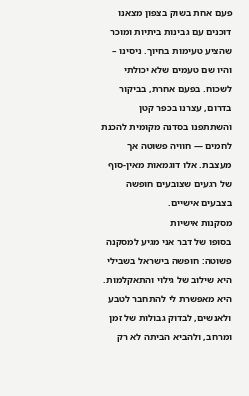פעם אחת בשוק בצפון מצאנו דוכנים עם גבינות ביתיות ומוכר שהציע טעימות בחיוך. ניסינו – והיו שם טעמים שלא יכולתי לשכוח. בפעם אחרת, בביקור בדרום, עצרנו בכפר קטן והשתתפנו בסדנה מקומית להכנת לחמים — חוויה פשוטה אך מעצבת. אלו דוגמאות מאין-סוף של רגעים שצובעים חופשה בצבעים אישיים.
מסקנות אישיות
בסופו של דבר אני מגיע למסקנה פשוטה: חופשה בישראל בשבילי היא שילוב של גילוי והתאקלמות. היא מאפשרת לי להתחבר לטבע ולאנשים, לבדוק גבולות של זמן ומרחב, ולהביא הביתה לא רק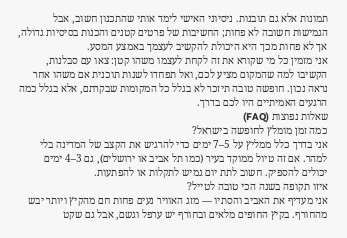תמונות אלא גם תובנות. ניסיוני האישי לימד אותי שהתכנון חשוב, אבל הגמישות חשובה לא פחות; החשיבות של פרטים קטנים והכנות בסיסיות גדולה, אך לא פחות מכך היא היכולת להקשיב לעצמך באמצע המסע.
אני מזמין כל מי שקורא את זה לקחת לעצמו משהו קטן: צאו עם סבלנות, הקשיבו למה שהמקום מציע לכם, ואל תפחדו לשנות תוכנית אם משהו אחר נראה נכון. חופשה טובה תיזכר לא בגלל כל המקומות שבקרתם, אלא בגלל כמה הרגעים האמיתיים היו לכם בדרך.
שאלות נפוצות (FAQ)
כמה זמן מומלץ לחופשה בישראל?
אני בדרך כלל ממליץ על 5–7 ימים כדי להרגיש את הקצב של המדינה בלי למהר. אם זה טיול ממוקד בעיר (כמו תל אביב או ירושלים), גם 3–4 ימים יכולים להספיק. חשוב לתת יום גמיש לתקלות או להפתעות.
איזו תקופה בשנה הכי טובה לטייל?
אני מעדיף את האביב והסתיו — מזג האוויר נעים פחות חם מהקיץ ויותר יבש מהחורף. בקיץ החופים מלאים ובחורף יש ערפל וגשם, אבל גם שקט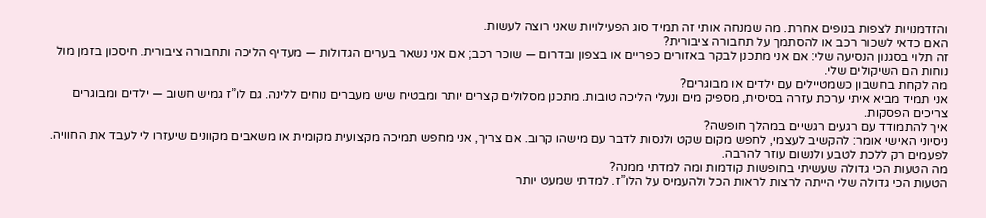והזדמנויות לצפות בנופים אחרת. מה שמנחה אותי זה תמיד סוג הפעילויות שאני רוצה לעשות.
האם כדאי לשכור רכב או להסתמך על תחבורה ציבורית?
זה תלוי בסגנון הנסיעה שלי: אם אני מתכנן לבקר באזורים כפריים או בצפון ובדרום — שוכר רכב; אם אני נשאר בערים הגדולות — מעדיף הליכה ותחבורה ציבורית. חיסכון בזמן מול נוחות הם השיקולים שלי.
מה לקחת בחשבון כשמטיילים עם ילדים או מבוגרים?
אני תמיד מביא איתי ערכת עזרה בסיסית, מספיק מים ונעלי הליכה טובות. מתכנן מסלולים קצרים יותר ומבטיח שיש מעברים נוחים ללינה. גם לו”ז גמיש חשוב — ילדים ומבוגרים צריכים הפסקות.
איך להתמודד עם רגעים רגשיים במהלך חופשה?
ניסיוני האישי אומר: להקשיב לעצמי, לחפש מקום שקט ולנסות לדבר עם מישהו קרוב. אם צריך, אני מחפש תמיכה מקצועית מקומית או משאבים מקוונים שיעזרו לי לעבד את החוויה. לפעמים רק ללכת לטבע ולנשום עוזר להרבה.
מה הטעות הכי גדולה שעשיתי בחופשות קודמות ומה למדתי ממנה?
הטעות הכי גדולה שלי הייתה לרצות לראות הכל ולהעמיס על הלו”ז. למדתי שמעט יותר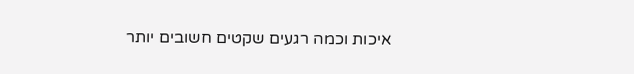איכות וכמה רגעים שקטים חשובים יותר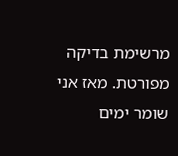מרשימת בדיקה מפורטת. מאז אני שומר ימים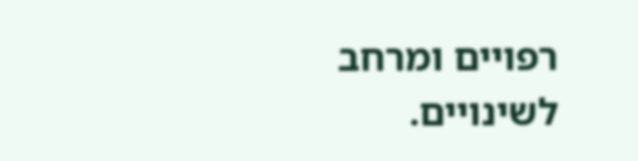רפויים ומרחב לשינויים.